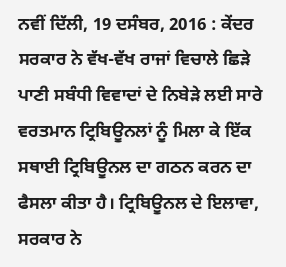ਨਵੀਂ ਦਿੱਲੀ, 19 ਦਸੰਬਰ, 2016 : ਕੇਂਦਰ ਸਰਕਾਰ ਨੇ ਵੱਖ-ਵੱਖ ਰਾਜਾਂ ਵਿਚਾਲੇ ਛਿੜੇ ਪਾਣੀ ਸਬੰਧੀ ਵਿਵਾਦਾਂ ਦੇ ਨਿਬੇੜੇ ਲਈ ਸਾਰੇ ਵਰਤਮਾਨ ਟ੍ਰਿਬਿਊਨਲਾਂ ਨੂੰ ਮਿਲਾ ਕੇ ਇੱਕ ਸਥਾਈ ਟ੍ਰਿਬਿਊਨਲ ਦਾ ਗਠਨ ਕਰਨ ਦਾ ਫੈਸਲਾ ਕੀਤਾ ਹੈ। ਟ੍ਰਿਬਿਊਨਲ ਦੇ ਇਲਾਵਾ, ਸਰਕਾਰ ਨੇ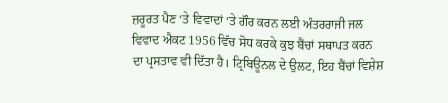ਜ਼ਰੂਰਤ ਪੈਣ ‘ਤੇ ਵਿਵਾਦਾਂ ‘ਤੇ ਗੌਰ ਕਰਨ ਲਈ ਅੰਤਰਰਾਜੀ ਜਲ ਵਿਵਾਦ ਐਕਟ 1956 ਵਿੱਚ ਸੋਧ ਕਰਕੇ ਕੁਝ ਬੈਂਚਾਂ ਸਥਾਪਤ ਕਰਨ ਦਾ ਪ੍ਰਸਤਾਵ ਵੀ ਦਿੱਤਾ ਹੈ। ਟ੍ਰਿਬਿਊਨਲ ਦੇ ਉਲਟ, ਇਹ ਬੈਂਚਾਂ ਵਿਸ਼ੇਸ਼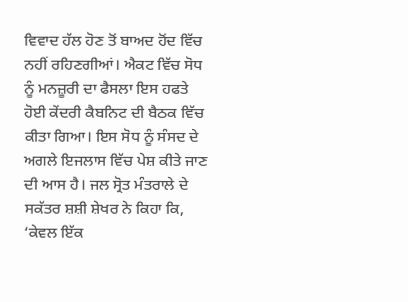ਵਿਵਾਦ ਹੱਲ ਹੋਣ ਤੋਂ ਬਾਅਦ ਹੋਂਦ ਵਿੱਚ ਨਹੀਂ ਰਹਿਣਗੀਆਂ। ਐਕਟ ਵਿੱਚ ਸੋਧ ਨੂੰ ਮਨਜ਼ੂਰੀ ਦਾ ਫੈਸਲਾ ਇਸ ਹਫਤੇ ਹੋਈ ਕੇਂਦਰੀ ਕੈਬਨਿਟ ਦੀ ਬੈਠਕ ਵਿੱਚ ਕੀਤਾ ਗਿਆ। ਇਸ ਸੋਧ ਨੂੰ ਸੰਸਦ ਦੇ ਅਗਲੇ ਇਜਲਾਸ ਵਿੱਚ ਪੇਸ਼ ਕੀਤੇ ਜਾਣ ਦੀ ਆਸ ਹੈ। ਜਲ ਸ੍ਰੋਤ ਮੰਤਰਾਲੇ ਦੇ ਸਕੱਤਰ ਸ਼ਸ਼ੀ ਸ਼ੇਖਰ ਨੇ ਕਿਹਾ ਕਿ, ‘ਕੇਵਲ ਇੱਕ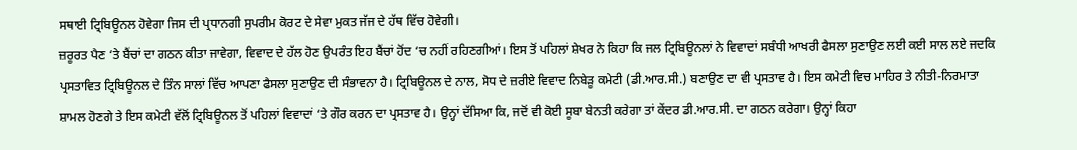ਸਥਾਈ ਟ੍ਰਿਬਿਊਨਲ ਹੋਵੇਗਾ ਜਿਸ ਦੀ ਪ੍ਰਧਾਨਗੀ ਸੁਪਰੀਮ ਕੋਰਟ ਦੇ ਸੇਵਾ ਮੁਕਤ ਜੱਜ ਦੇ ਹੱਥ ਵਿੱਚ ਹੋਵੇਗੀ।
ਜ਼ਰੂਰਤ ਪੈਣ ‘ਤੇ ਬੈਂਚਾਂ ਦਾ ਗਠਨ ਕੀਤਾ ਜਾਵੇਗਾ, ਵਿਵਾਦ ਦੇ ਹੱਲ ਹੋਣ ਉਪਰੰਤ ਇਹ ਬੈਂਚਾਂ ਹੋਂਦ ‘ਚ ਨਹੀਂ ਰਹਿਣਗੀਆਂ। ਇਸ ਤੋਂ ਪਹਿਲਾਂ ਸ਼ੇਖਰ ਨੇ ਕਿਹਾ ਕਿ ਜਲ ਟ੍ਰਿਬਿਊਨਲਾਂ ਨੇ ਵਿਵਾਦਾਂ ਸਬੰਧੀ ਆਖਰੀ ਫੈਸਲਾ ਸੁਣਾਉਣ ਲਈ ਕਈ ਸਾਲ ਲਏ ਜਦਕਿ ਪ੍ਰਸਤਾਵਿਤ ਟ੍ਰਿਬਿਊਨਲ ਦੇ ਤਿੰਨ ਸਾਲਾਂ ਵਿੱਚ ਆਪਣਾ ਫੈਸਲਾ ਸੁਣਾਉਣ ਦੀ ਸੰਭਾਵਨਾ ਹੈ। ਟ੍ਰਿਬਿਊਨਲ ਦੇ ਨਾਲ, ਸੋਧ ਦੇ ਜ਼ਰੀਏ ਵਿਵਾਦ ਨਿਬੇੜੂ ਕਮੇਟੀ (ਡੀ.ਆਰ.ਸੀ.) ਬਣਾਉਣ ਦਾ ਵੀ ਪ੍ਰਸਤਾਵ ਹੈ। ਇਸ ਕਮੇਟੀ ਵਿਚ ਮਾਹਿਰ ਤੇ ਨੀਤੀ-ਨਿਰਮਾਤਾ ਸ਼ਾਮਲ ਹੋਣਗੇ ਤੇ ਇਸ ਕਮੇਟੀ ਵੱਲੋਂ ਟ੍ਰਿਬਿਊਨਲ ਤੋਂ ਪਹਿਲਾਂ ਵਿਵਾਦਾਂ ‘ਤੇ ਗੌਰ ਕਰਨ ਦਾ ਪ੍ਰਸਤਾਵ ਹੈ। ਉਨ੍ਹਾਂ ਦੱਸਿਆ ਕਿ, ਜਦੋਂ ਵੀ ਕੋਈ ਸੂਬਾ ਬੇਨਤੀ ਕਰੇਗਾ ਤਾਂ ਕੇਂਦਰ ਡੀ.ਆਰ.ਸੀ. ਦਾ ਗਠਨ ਕਰੇਗਾ। ਉਨ੍ਹਾਂ ਕਿਹਾ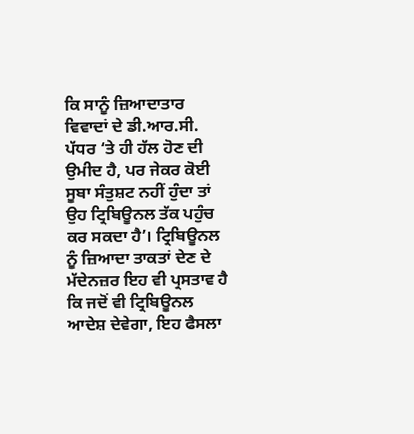ਕਿ ਸਾਨੂੰ ਜ਼ਿਆਦਾਤਾਰ ਵਿਵਾਦਾਂ ਦੇ ਡੀ.ਆਰ.ਸੀ. ਪੱਧਰ ‘ਤੇ ਹੀ ਹੱਲ ਹੋਣ ਦੀ ਉਮੀਦ ਹੈ, ਪਰ ਜੇਕਰ ਕੋਈ ਸੂਬਾ ਸੰਤੁਸ਼ਟ ਨਹੀਂ ਹੁੰਦਾ ਤਾਂ ਉਹ ਟ੍ਰਿਬਿਊਨਲ ਤੱਕ ਪਹੁੰਚ ਕਰ ਸਕਦਾ ਹੈ’। ਟ੍ਰਿਬਿਊਨਲ ਨੂੰ ਜ਼ਿਆਦਾ ਤਾਕਤਾਂ ਦੇਣ ਦੇ ਮੱਦੇਨਜ਼ਰ ਇਹ ਵੀ ਪ੍ਰਸਤਾਵ ਹੈ ਕਿ ਜਦੋਂ ਵੀ ਟ੍ਰਿਬਿਊਨਲ ਆਦੇਸ਼ ਦੇਵੇਗਾ, ਇਹ ਫੈਸਲਾ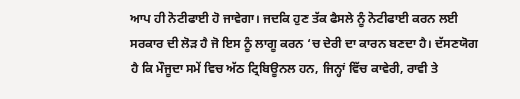ਆਪ ਹੀ ਨੋਟੀਫਾਈ ਹੋ ਜਾਵੇਗਾ। ਜਦਕਿ ਹੁਣ ਤੱਕ ਫੈਸਲੇ ਨੂੰ ਨੋਟੀਫਾਈ ਕਰਨ ਲਈ ਸਰਕਾਰ ਦੀ ਲੋੜ ਹੈ ਜੋ ਇਸ ਨੂੰ ਲਾਗੂ ਕਰਨ ‘ਚ ਦੇਰੀ ਦਾ ਕਾਰਨ ਬਣਦਾ ਹੈ। ਦੱਸਣਯੋਗ ਹੈ ਕਿ ਮੌਜੂਦਾ ਸਮੇਂ ਵਿਚ ਅੱਠ ਟ੍ਰਿਬਿਊਨਲ ਹਨ, ਜਿਨ੍ਹਾਂ ਵਿੱਚ ਕਾਵੇਰੀ, ਰਾਵੀ ਤੇ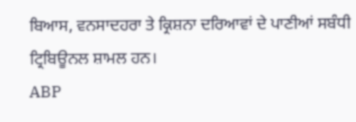ਬਿਆਸ, ਵਨਸਾਦਹਰਾ ਤੇ ਕ੍ਰਿਸ਼ਨਾ ਦਰਿਆਵਾਂ ਦੇ ਪਾਣੀਆਂ ਸਬੰਧੀ ਟ੍ਰਿਬਿਊਨਲ ਸ਼ਾਮਲ ਹਨ।
ABP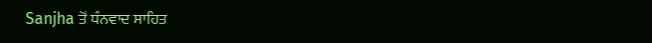Sanjha ਤੋਂ ਧੰਨਵਾਦ ਸਾਹਿਤ